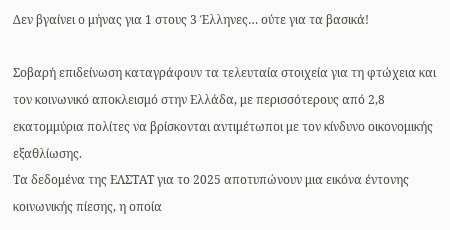Δεν βγαίνει ο μήνας για 1 στους 3 Έλληνες… ούτε για τα βασικά!

Σοβαρή επιδείνωση καταγράφουν τα τελευταία στοιχεία για τη φτώχεια και τον κοινωνικό αποκλεισμό στην Ελλάδα, με περισσότερους από 2,8 εκατομμύρια πολίτες να βρίσκονται αντιμέτωποι με τον κίνδυνο οικονομικής εξαθλίωσης.
Τα δεδομένα της ΕΛΣΤΑΤ για το 2025 αποτυπώνουν μια εικόνα έντονης κοινωνικής πίεσης, η οποία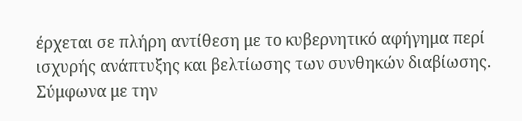έρχεται σε πλήρη αντίθεση με το κυβερνητικό αφήγημα περί ισχυρής ανάπτυξης και βελτίωσης των συνθηκών διαβίωσης.
Σύμφωνα με την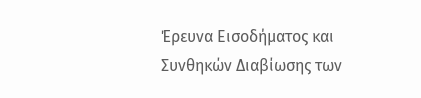Έρευνα Εισοδήματος και Συνθηκών Διαβίωσης των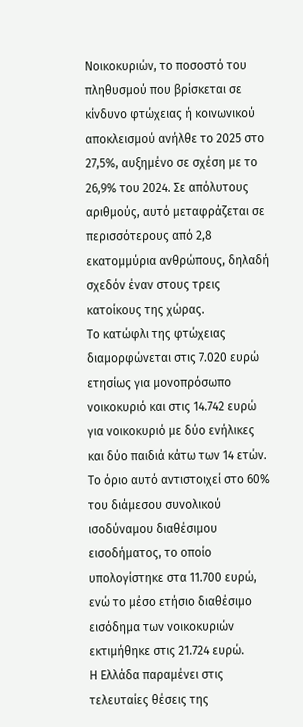Νοικοκυριών, το ποσοστό του πληθυσμού που βρίσκεται σε κίνδυνο φτώχειας ή κοινωνικού αποκλεισμού ανήλθε το 2025 στο 27,5%, αυξημένο σε σχέση με το 26,9% του 2024. Σε απόλυτους αριθμούς, αυτό μεταφράζεται σε περισσότερους από 2,8 εκατομμύρια ανθρώπους, δηλαδή σχεδόν έναν στους τρεις κατοίκους της χώρας.
Το κατώφλι της φτώχειας διαμορφώνεται στις 7.020 ευρώ ετησίως για μονοπρόσωπο νοικοκυριό και στις 14.742 ευρώ για νοικοκυριό με δύο ενήλικες και δύο παιδιά κάτω των 14 ετών. Το όριο αυτό αντιστοιχεί στο 60% του διάμεσου συνολικού ισοδύναμου διαθέσιμου εισοδήματος, το οποίο υπολογίστηκε στα 11.700 ευρώ, ενώ το μέσο ετήσιο διαθέσιμο εισόδημα των νοικοκυριών εκτιμήθηκε στις 21.724 ευρώ.
Η Ελλάδα παραμένει στις τελευταίες θέσεις της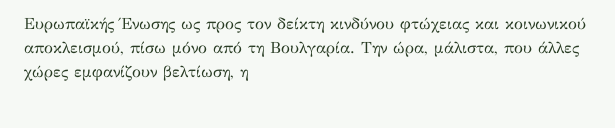Ευρωπαϊκής Ένωσης ως προς τον δείκτη κινδύνου φτώχειας και κοινωνικού αποκλεισμού, πίσω μόνο από τη Βουλγαρία. Την ώρα, μάλιστα, που άλλες χώρες εμφανίζουν βελτίωση, η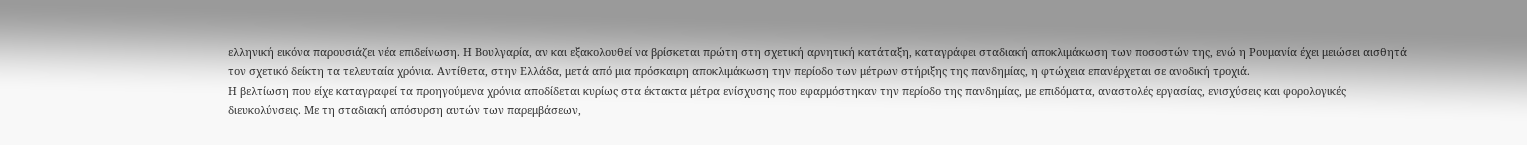ελληνική εικόνα παρουσιάζει νέα επιδείνωση. Η Βουλγαρία, αν και εξακολουθεί να βρίσκεται πρώτη στη σχετική αρνητική κατάταξη, καταγράφει σταδιακή αποκλιμάκωση των ποσοστών της, ενώ η Ρουμανία έχει μειώσει αισθητά τον σχετικό δείκτη τα τελευταία χρόνια. Αντίθετα, στην Ελλάδα, μετά από μια πρόσκαιρη αποκλιμάκωση την περίοδο των μέτρων στήριξης της πανδημίας, η φτώχεια επανέρχεται σε ανοδική τροχιά.
Η βελτίωση που είχε καταγραφεί τα προηγούμενα χρόνια αποδίδεται κυρίως στα έκτακτα μέτρα ενίσχυσης που εφαρμόστηκαν την περίοδο της πανδημίας, με επιδόματα, αναστολές εργασίας, ενισχύσεις και φορολογικές διευκολύνσεις. Με τη σταδιακή απόσυρση αυτών των παρεμβάσεων,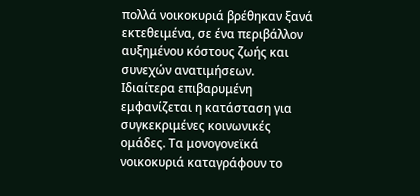πολλά νοικοκυριά βρέθηκαν ξανά εκτεθειμένα, σε ένα περιβάλλον αυξημένου κόστους ζωής και συνεχών ανατιμήσεων.
Ιδιαίτερα επιβαρυμένη εμφανίζεται η κατάσταση για συγκεκριμένες κοινωνικές ομάδες. Τα μονογονεϊκά νοικοκυριά καταγράφουν το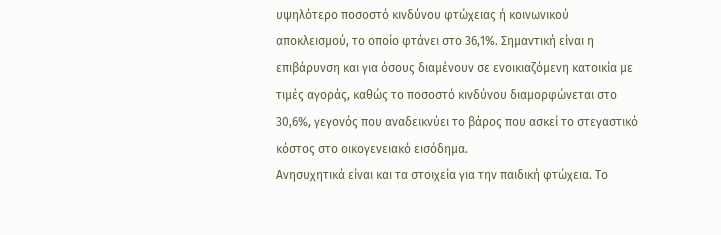υψηλότερο ποσοστό κινδύνου φτώχειας ή κοινωνικού αποκλεισμού, το οποίο φτάνει στο 36,1%. Σημαντική είναι η επιβάρυνση και για όσους διαμένουν σε ενοικιαζόμενη κατοικία με τιμές αγοράς, καθώς το ποσοστό κινδύνου διαμορφώνεται στο 30,6%, γεγονός που αναδεικνύει το βάρος που ασκεί το στεγαστικό κόστος στο οικογενειακό εισόδημα.
Ανησυχητικά είναι και τα στοιχεία για την παιδική φτώχεια. Το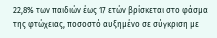22,8% των παιδιών έως 17 ετών βρίσκεται στο φάσμα της φτώχειας, ποσοστό αυξημένο σε σύγκριση με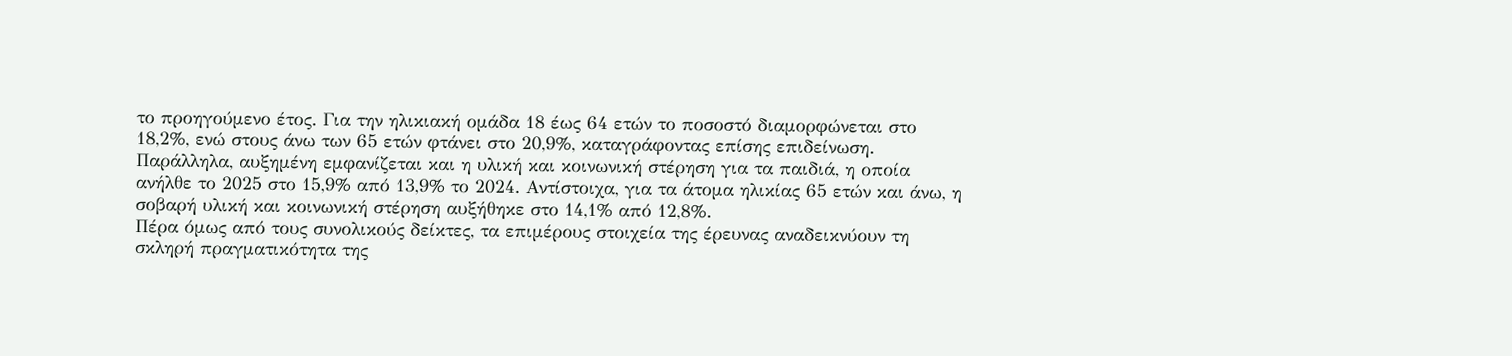το προηγούμενο έτος. Για την ηλικιακή ομάδα 18 έως 64 ετών το ποσοστό διαμορφώνεται στο 18,2%, ενώ στους άνω των 65 ετών φτάνει στο 20,9%, καταγράφοντας επίσης επιδείνωση.
Παράλληλα, αυξημένη εμφανίζεται και η υλική και κοινωνική στέρηση για τα παιδιά, η οποία ανήλθε το 2025 στο 15,9% από 13,9% το 2024. Αντίστοιχα, για τα άτομα ηλικίας 65 ετών και άνω, η σοβαρή υλική και κοινωνική στέρηση αυξήθηκε στο 14,1% από 12,8%.
Πέρα όμως από τους συνολικούς δείκτες, τα επιμέρους στοιχεία της έρευνας αναδεικνύουν τη σκληρή πραγματικότητα της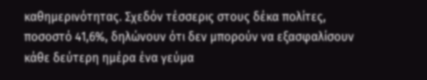καθημερινότητας. Σχεδόν τέσσερις στους δέκα πολίτες, ποσοστό 41,6%, δηλώνουν ότι δεν μπορούν να εξασφαλίσουν κάθε δεύτερη ημέρα ένα γεύμα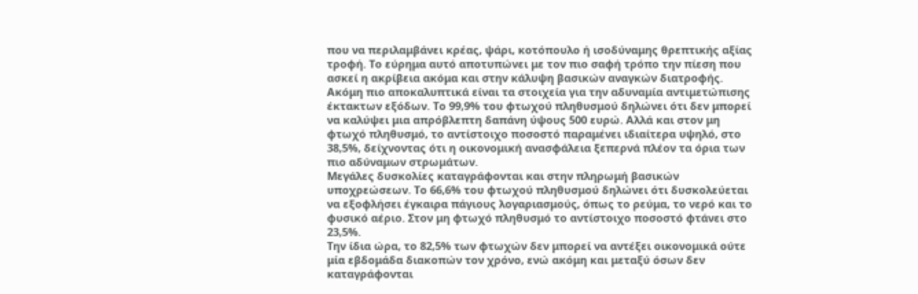που να περιλαμβάνει κρέας, ψάρι, κοτόπουλο ή ισοδύναμης θρεπτικής αξίας τροφή. Το εύρημα αυτό αποτυπώνει με τον πιο σαφή τρόπο την πίεση που ασκεί η ακρίβεια ακόμα και στην κάλυψη βασικών αναγκών διατροφής.
Ακόμη πιο αποκαλυπτικά είναι τα στοιχεία για την αδυναμία αντιμετώπισης έκτακτων εξόδων. Το 99,9% του φτωχού πληθυσμού δηλώνει ότι δεν μπορεί να καλύψει μια απρόβλεπτη δαπάνη ύψους 500 ευρώ. Αλλά και στον μη φτωχό πληθυσμό, το αντίστοιχο ποσοστό παραμένει ιδιαίτερα υψηλό, στο 38,5%, δείχνοντας ότι η οικονομική ανασφάλεια ξεπερνά πλέον τα όρια των πιο αδύναμων στρωμάτων.
Μεγάλες δυσκολίες καταγράφονται και στην πληρωμή βασικών υποχρεώσεων. Το 66,6% του φτωχού πληθυσμού δηλώνει ότι δυσκολεύεται να εξοφλήσει έγκαιρα πάγιους λογαριασμούς, όπως το ρεύμα, το νερό και το φυσικό αέριο. Στον μη φτωχό πληθυσμό το αντίστοιχο ποσοστό φτάνει στο 23,5%.
Την ίδια ώρα, το 82,5% των φτωχών δεν μπορεί να αντέξει οικονομικά ούτε μία εβδομάδα διακοπών τον χρόνο, ενώ ακόμη και μεταξύ όσων δεν καταγράφονται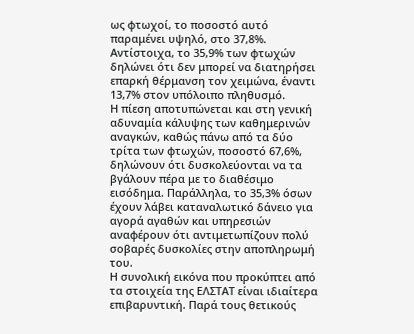ως φτωχοί, το ποσοστό αυτό παραμένει υψηλό, στο 37,8%. Αντίστοιχα, το 35,9% των φτωχών δηλώνει ότι δεν μπορεί να διατηρήσει επαρκή θέρμανση τον χειμώνα, έναντι 13,7% στον υπόλοιπο πληθυσμό.
Η πίεση αποτυπώνεται και στη γενική αδυναμία κάλυψης των καθημερινών αναγκών, καθώς πάνω από τα δύο τρίτα των φτωχών, ποσοστό 67,6%, δηλώνουν ότι δυσκολεύονται να τα βγάλουν πέρα με το διαθέσιμο εισόδημα. Παράλληλα, το 35,3% όσων έχουν λάβει καταναλωτικό δάνειο για αγορά αγαθών και υπηρεσιών αναφέρουν ότι αντιμετωπίζουν πολύ σοβαρές δυσκολίες στην αποπληρωμή του.
Η συνολική εικόνα που προκύπτει από τα στοιχεία της ΕΛΣΤΑΤ είναι ιδιαίτερα επιβαρυντική. Παρά τους θετικούς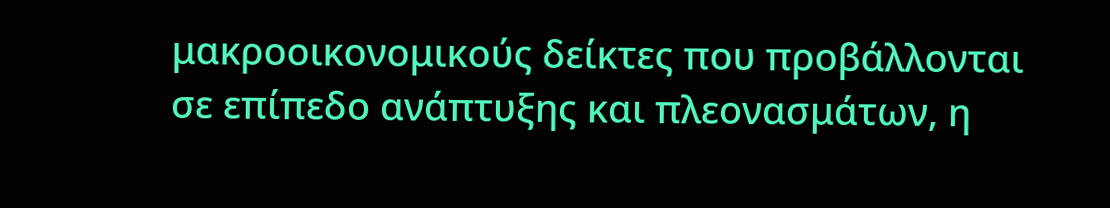μακροοικονομικούς δείκτες που προβάλλονται σε επίπεδο ανάπτυξης και πλεονασμάτων, η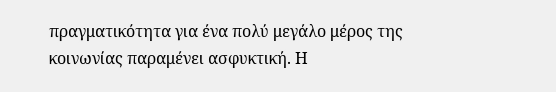πραγματικότητα για ένα πολύ μεγάλο μέρος της κοινωνίας παραμένει ασφυκτική. Η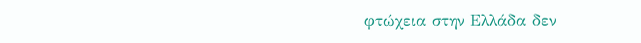φτώχεια στην Ελλάδα δεν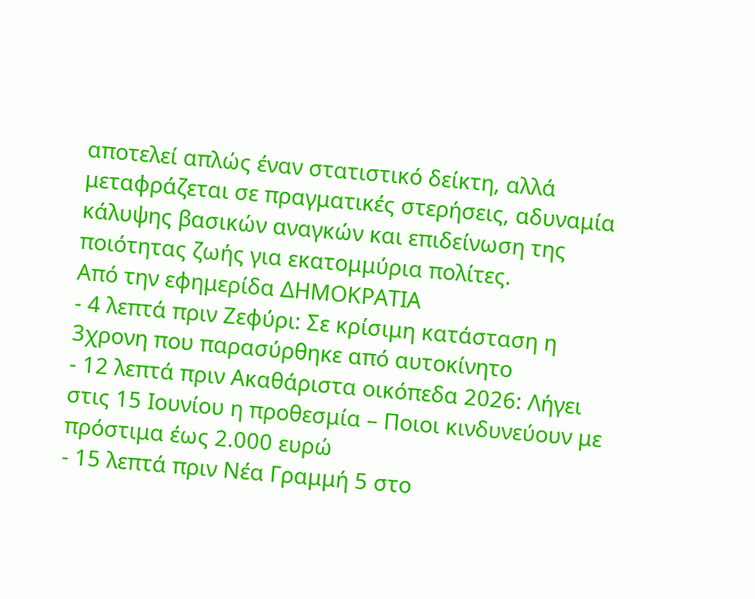αποτελεί απλώς έναν στατιστικό δείκτη, αλλά μεταφράζεται σε πραγματικές στερήσεις, αδυναμία κάλυψης βασικών αναγκών και επιδείνωση της ποιότητας ζωής για εκατομμύρια πολίτες.
Από την εφημερίδα ΔΗΜΟΚΡΑΤΙΑ
- 4 λεπτά πριν Ζεφύρι: Σε κρίσιμη κατάσταση η 3χρονη που παρασύρθηκε από αυτοκίνητο
- 12 λεπτά πριν Ακαθάριστα οικόπεδα 2026: Λήγει στις 15 Ιουνίου η προθεσμία – Ποιοι κινδυνεύουν με πρόστιμα έως 2.000 ευρώ
- 15 λεπτά πριν Νέα Γραμμή 5 στο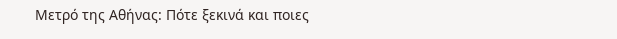Μετρό της Αθήνας: Πότε ξεκινά και ποιες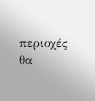περιοχές θα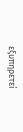εξυπηρετεί